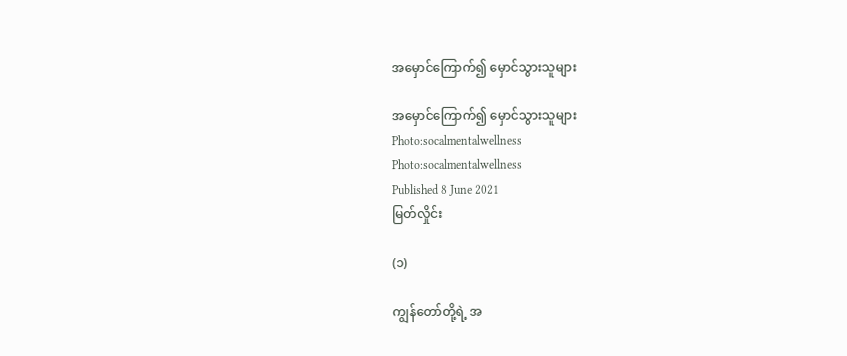အမှောင်ကြောက်၍ မှောင်သွားသူများ

အမှောင်ကြောက်၍ မှောင်သွားသူများ
Photo:socalmentalwellness
Photo:socalmentalwellness
Published 8 June 2021
မြတ်လှိုင်း

(၁)

ကျွန်တော်တို့ရဲ့ အ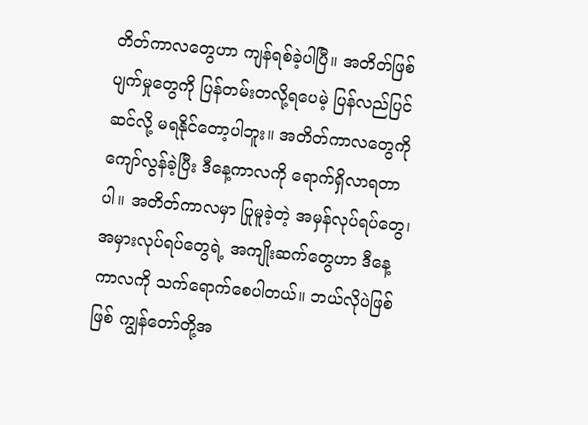တိတ်ကာလတွေဟာ ကျန်ရစ်ခဲ့ပါပြီ။ အတိတ်ဖြစ်ပျက်မှုတွေကို ပြန်တမ်းတလို့ရပေမဲ့ ပြန်လည်ပြင်ဆင်လို့ မရနိုင်တော့ပါဘူး။ အတိတ်ကာလတွေကို ကျော်လွန်ခဲ့ပြီး ဒီနေ့ကာလကို ရောက်ရှိလာရတာပါ။ အတိတ်ကာလမှာ ပြုမူခဲ့တဲ့ အမှန်လုပ်ရပ်တွေ၊ အမှားလုပ်ရပ်တွေရဲ့ အကျိုးဆက်တွေဟာ ဒီနေ့ကာလကို သက်ရောက်စေပါတယ်။ ဘယ်လိုပဲဖြစ်ဖြစ် ကျွန်တော်တို့အ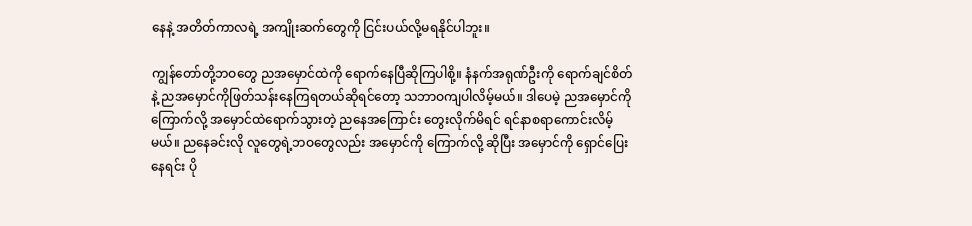နေနဲ့ အတိတ်ကာလရဲ့ အကျိုးဆက်တွေကို ငြင်းပယ်လို့မရနိုင်ပါဘူး။

ကျွန်တော်တို့ဘဝတွေ ညအမှောင်ထဲကို ရောက်နေပြီဆိုကြပါစို့။ နံနက်အရုဏ်ဦးကို ရောက်ချင်စိတ်နဲ့ ညအမှောင်ကိုဖြတ်သန်းနေကြရတယ်ဆိုရင်တော့ သဘာဝကျပါလိမ့်မယ်။ ဒါပေမဲ့ ညအမှောင်ကို ကြောက်လို့ အမှောင်ထဲရောက်သွားတဲ့ ညနေအကြောင်း တွေးလိုက်မိရင် ရင်နာစရာကောင်းလိမ့်မယ်။ ညနေခင်းလို လူတွေရဲ့ဘဝတွေလည်း အမှောင်ကို ကြောက်လို့ ဆိုပြီး အမှောင်ကို ရှောင်ပြေးနေရင်း ပို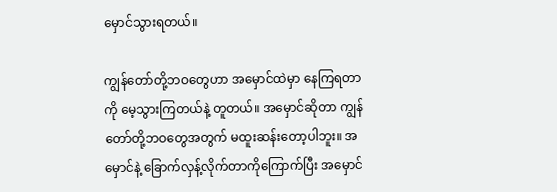မှောင်သွားရတယ်။

ကျွန်တော်တို့ဘဝတွေဟာ အမှောင်ထဲမှာ နေကြရတာကို မေ့သွားကြတယ်နဲ့ တူတယ်။ အမှောင်ဆိုတာ ကျွန်တော်တို့ဘဝတွေအတွက် မထူးဆန်းတော့ပါဘူး။ အမှောင်နဲ့ ခြောက်လှန့်လိုက်တာကိုကြောက်ပြီး အမှောင်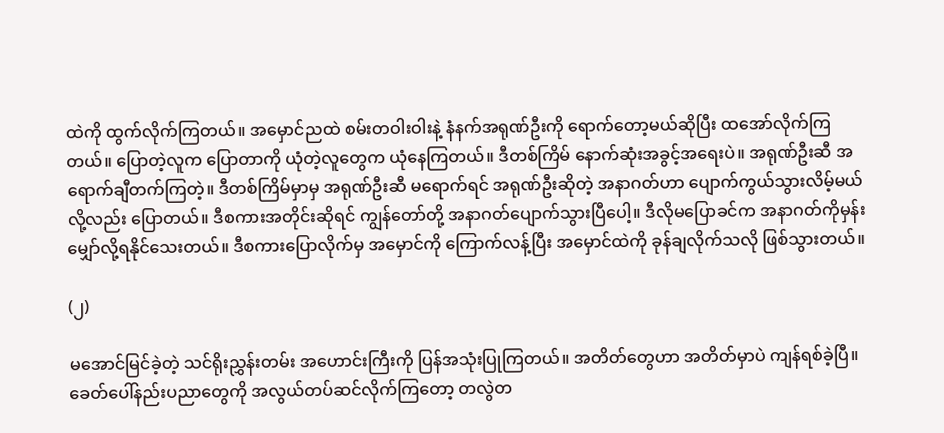ထဲကို ထွက်လိုက်ကြတယ်။ အမှောင်ညထဲ စမ်းတဝါးဝါးနဲ့ နံနက်အရုဏ်ဦးကို ရောက်တော့မယ်ဆိုပြီး ထအော်လိုက်ကြတယ်။ ပြောတဲ့လူက ပြောတာကို ယုံတဲ့လူတွေက ယုံနေကြတယ်။ ဒီတစ်ကြိမ် နောက်ဆုံးအခွင့်အရေးပဲ။ အရုဏ်ဦးဆီ အရောက်ချီတက်ကြတဲ့။ ဒီတစ်ကြိမ်မှာမှ အရုဏ်ဦးဆီ မရောက်ရင် အရုဏ်ဦးဆိုတဲ့ အနာဂတ်ဟာ ပျောက်ကွယ်သွားလိမ့်မယ်လို့လည်း ပြောတယ်။ ဒီစကားအတိုင်းဆိုရင် ကျွန်တော်တို့ အနာဂတ်ပျောက်သွားပြီပေါ့။ ဒီလိုမပြောခင်က အနာဂတ်ကိုမှန်းမျှော်လို့ရနိုင်သေးတယ်။ ဒီစကားပြောလိုက်မှ အမှောင်ကို ကြောက်လန့်ပြီး အမှောင်ထဲကို ခုန်ချလိုက်သလို ဖြစ်သွားတယ်။

(၂)

မအောင်မြင်ခဲ့တဲ့ သင်ရိုးညွှန်းတမ်း အဟောင်းကြီးကို ပြန်အသုံးပြုကြတယ်။ အတိတ်တွေဟာ အတိတ်မှာပဲ ကျန်ရစ်ခဲ့ပြီ။ ခေတ်ပေါ်နည်းပညာတွေကို အလွယ်တပ်ဆင်လိုက်ကြတော့ တလွဲတ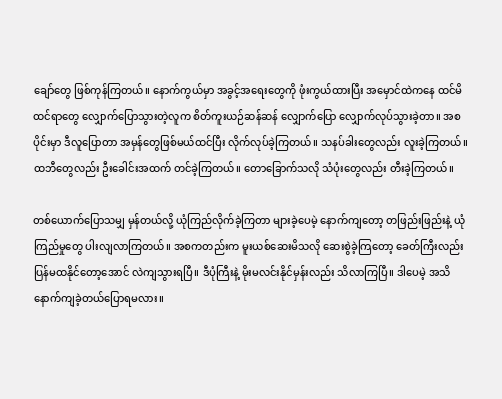ချော်တွေ ဖြစ်ကုန်ကြတယ်။ နောက်ကွယ်မှာ အခွင့်အရေးတွေကို ဖုံးကွယ်ထားပြီး အမှောင်ထဲကနေ ထင်မိထင်ရာတွေ လျှောက်ပြောသွားတဲ့လူက စိတ်ကူးယဉ်ဆန်ဆန် လျှောက်ပြော လျှောက်လုပ်သွားခဲ့တာ။ အစပိုင်းမှာ ဒီလူပြောတာ အမှန်တွေဖြစ်မယ်ထင်ပြီး လိုက်လုပ်ခဲ့ကြတယ်။ သနပ်ခါးတွေလည်း လူးခဲ့ကြတယ်။ ထဘီတွေလည်း ဦးခေါင်းအထက် တင်ခဲ့ကြတယ်။ တောခြောက်သလို သံပုံးတွေလည်း တီးခဲ့ကြတယ်။

တစ်ယောက်ပြောသမျှ မှန်တယ်လို့ ယုံကြည်လိုက်ခဲ့ကြတာ များခဲ့ပေမဲ့ နောက်ကျတော့ တဖြည်းဖြည်းနဲ့ ယုံကြည်မှုတွေ ပါးလျလာကြတယ်။ အစကတည်းက မူးယစ်ဆေးမိသလို ဆေးစွဲခဲ့ကြတော့ ခေတ်ကြီးလည်း ပြန်မထနိုင်တော့အောင် လဲကျသွားရပြီ။ ဒီပုံကြီးနဲ့ မိုးမလင်းနိုင်မှန်းလည်း သိလာကြပြီ။ ဒါပေမဲ့ အသိနောက်ကျခဲ့တယ်ပြောရမလား။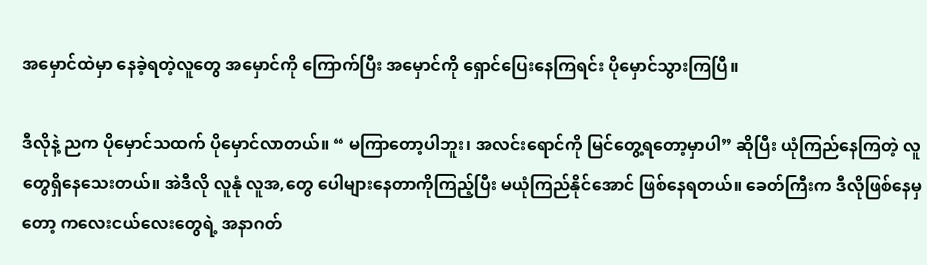အမှောင်ထဲမှာ နေခဲ့ရတဲ့လူတွေ အမှောင်ကို ကြောက်ပြီး အမှောင်ကို ရှောင်ပြေးနေကြရင်း ပိုမှောင်သွားကြပြီ။

ဒီလိုနဲ့ ညက ပိုမှောင်သထက် ပိုမှောင်လာတယ်။ “ မကြာတော့ပါဘူး၊ အလင်းရောင်ကို မြင်တွေ့ရတော့မှာပါ” ဆိုပြီး ယုံကြည်နေကြတဲ့ လူတွေရှိနေသေးတယ်။ အဲဒီလို လူနုံ လူအ,တွေ ပေါများနေတာကိုကြည့်ပြီး မယုံကြည်နိုင်အောင် ဖြစ်နေရတယ်။ ခေတ်ကြီးက ဒီလိုဖြစ်နေမှတော့ ကလေးငယ်လေးတွေရဲ့ အနာဂတ်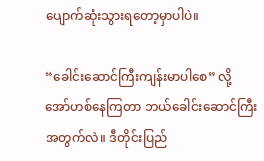ပျောက်ဆုံးသွားရတော့မှာပါပဲ။

“ခေါင်းဆောင်ကြီးကျန်းမာပါစေ” လို့ အော်ဟစ်နေကြတာ ဘယ်ခေါင်းဆောင်ကြီးအတွက်လဲ။ ဒီတိုင်းပြည်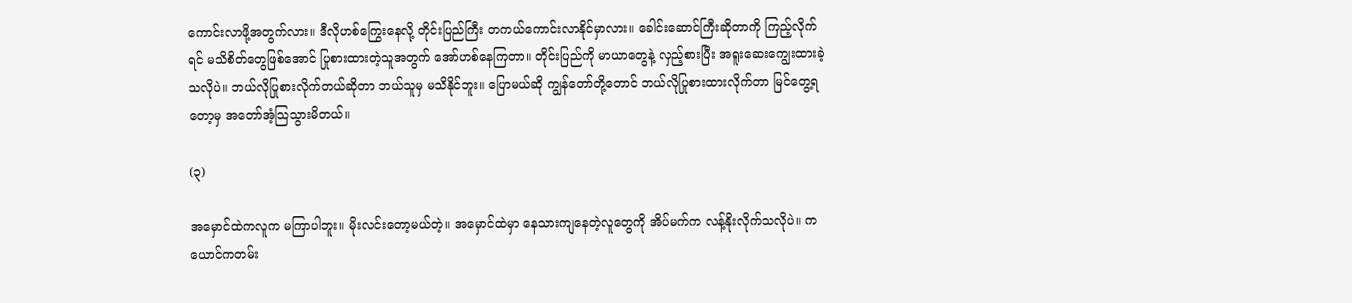ကောင်းလာဖို့အတွက်လား။ ဒီလိုဟစ်ကြွေးနေလို့ တိုင်းပြည်ကြီး တကယ်ကောင်းလာနိုင်မှာလား။ ခေါင်းဆောင်ကြီးဆိုတာကို ကြည့်လိုက်ရင် မသိစိတ်တွေဖြစ်အောင် ပြုစားထားတဲ့သူအတွက် အော်ဟစ်နေကြတာ။ တိုင်းပြည်ကို မာယာတွေနဲ့ လှည့်စားပြီး အရူးဆေးကျွေးထားခဲ့သလိုပဲ။ ဘယ်လိုပြုစားလိုက်တယ်ဆိုတာ ဘယ်သူမှ မသိနိုင်ဘူး။ ပြောမယ်ဆို ကျွန်တော်တို့တောင် ဘယ်လိုပြုစားထားလိုက်တာ မြင်တွေ့ရတော့မှ အတော်အံ့သြသွားမိတယ်။

(၃)

အမှောင်ထဲကလူက မကြာပါဘူး။ မိုးလင်းတော့မယ်တဲ့။ အမှောင်ထဲမှာ နေသားကျနေတဲ့လူတွေကို အိပ်မက်က လန့်နိုးလိုက်သလိုပဲ။ ကယောင်ကတမ်း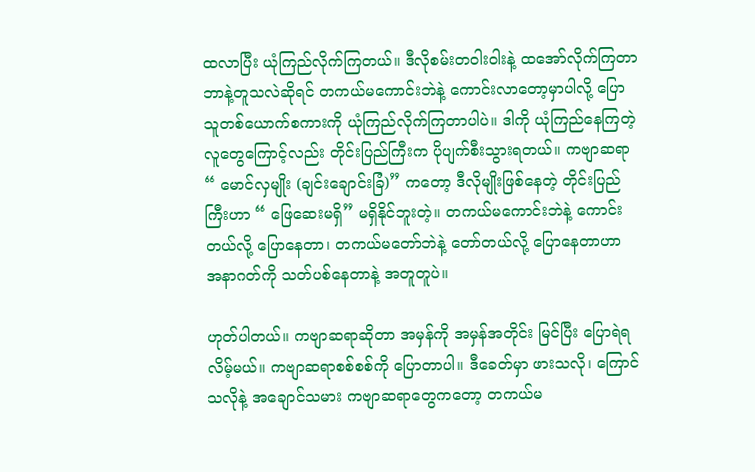ထလာပြီး ယုံကြည်လိုက်ကြတယ်။ ဒီလိုစမ်းတဝါးဝါးနဲ့ ထအော်လိုက်ကြတာ ဘာနဲ့တူသလဲဆိုရင် တကယ်မကောင်းဘဲနဲ့ ကောင်းလာတော့မှာပါလို့ ပြောသူတစ်ယောက်စကားကို ယုံကြည်လိုက်ကြတာပါပဲ။ ဒါကို ယုံကြည်နေကြတဲ့ လူတွေကြောင့်လည်း တိုင်းပြည်ကြီးက ပိုပျက်စီးသွားရတယ်။ ကဗျာဆရာ “ မောင်လှမျိုး (ချင်းချောင်းခြံ)” ကတော့ ဒီလိုမျိုးဖြစ်နေတဲ့ တိုင်းပြည်ကြီးဟာ “ ဖြေဆေးမရှိ” မရှိနိုင်ဘူးတဲ့။ တကယ်မကောင်းဘဲနဲ့ ကောင်းတယ်လို့ ပြောနေတာ၊ တကယ်မတော်ဘဲနဲ့ တော်တယ်လို့ ပြောနေတာဟာ အနာဂတ်ကို သတ်ပစ်နေတာနဲ့ အတူတူပဲ။

ဟုတ်ပါတယ်။ ကဗျာဆရာဆိုတာ အမှန်ကို အမှန်အတိုင်း မြင်ပြီး ပြောရဲရလိမ့်မယ်။ ကဗျာဆရာစစ်စစ်ကို ပြောတာပါ။ ဒီခေတ်မှာ ဖားသလို၊ ကြောင်သလိုနဲ့ အချောင်သမား ကဗျာဆရာတွေကတော့ တကယ်မ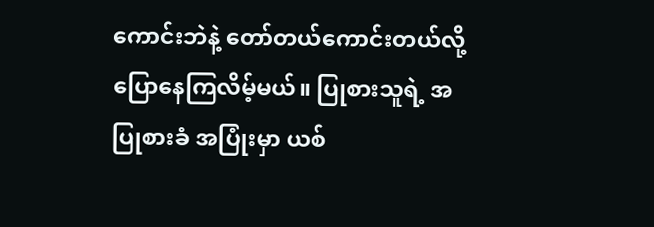ကောင်းဘဲနဲ့ တော်တယ်ကောင်းတယ်လို့ ပြောနေကြလိမ့်မယ်။ ပြုစားသူရဲ့ အပြုစားခံ အပြုံးမှာ ယစ်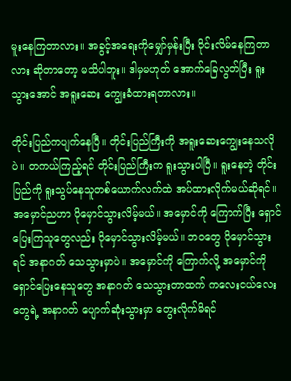မူးနေကြတာလား။ အခွင့်အရေးကိုမျှော်မှန်းပြီး ဝိုင်းလိမ်နေကြတာလား ဆိုတာတော့ မသိပါဘူး။ ဒါမှမဟုတ် အောက်ခြေလွတ်ပြီး ရူးသွားအောင် အရူးဆေး ကျွေးခံထားရတာလား။

တိုင်းပြည်ကပျက်နေပြီ။ တိုင်းပြည်ကြီးကို အရူးဆေးကျွေးနေသလိုပဲ။ တကယ်ကြည့်ရင် တိုင်းပြည်ကြီးက ရူးသွားပါပြီ။ ရူးနေတဲ့ တိုင်းပြည်ကို ရူးသွပ်နေသူတစ်ယောက်လက်ထဲ အပ်ထားလိုက်မယ်ဆိုရင်။ အမှောင်ညဟာ ပိုမှောင်သွားလိမ့်မယ်။ အမှောင်ကို ကြောက်ပြီး ရှောင်ပြေးကြသူတွေလည်း ပိုမှောင်သွားလိမ့်မယ်။ ဘဝတွေ ပိုမှောင်သွားရင် အနာဂတ် သေသွားမှာပဲ။ အမှောင်ကို ကြောက်လို့ အမှောင်ကို ရှောင်ပြေးနေသူတွေ အနာဂတ် သေသွားတာထက် ကလေးငယ်လေးတွေရဲ့ အနာဂတ် ပျောက်ဆုံးသွားမှာ တွေးလိုက်မိရင်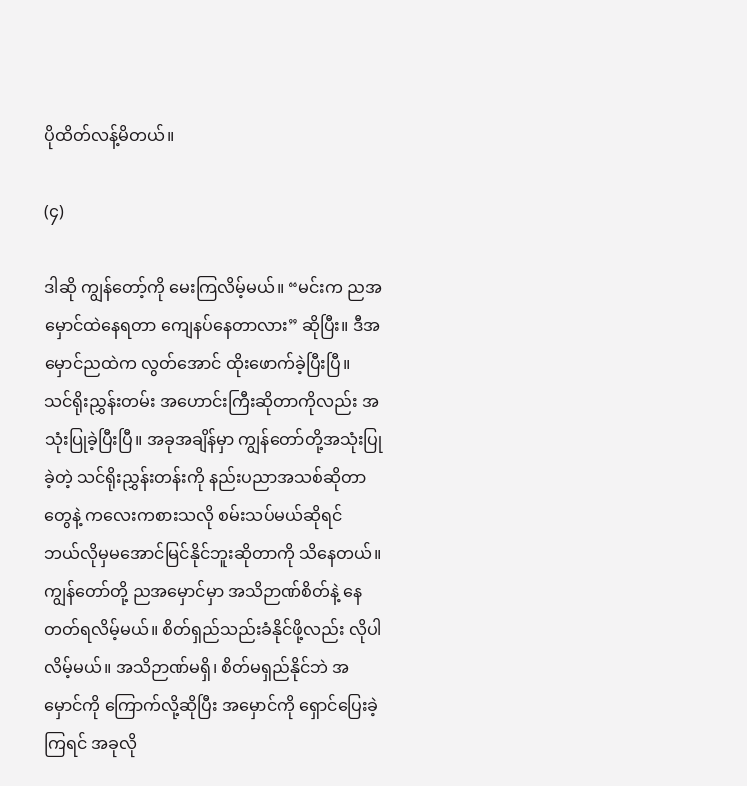ပိုထိတ်လန့်မိတယ်။

(၄)

ဒါဆို ကျွန်တော့်ကို မေးကြလိမ့်မယ်။ “မင်းက ညအမှောင်ထဲနေရတာ ကျေနပ်နေတာလား” ဆိုပြီး။ ဒီအမှောင်ညထဲက လွတ်အောင် ထိုးဖောက်ခဲ့ပြီးပြီ။ သင်ရိုးညွှန်းတမ်း အဟောင်းကြီးဆိုတာကိုလည်း အသုံးပြုခဲ့ပြီးပြီ။ အခုအချိန်မှာ ကျွန်တော်တို့အသုံးပြုခဲ့တဲ့ သင်ရိုးညွှန်းတန်းကို နည်းပညာအသစ်ဆိုတာတွေနဲ့ ကလေးကစားသလို စမ်းသပ်မယ်ဆိုရင် ဘယ်လိုမှမအောင်မြင်နိုင်ဘူးဆိုတာကို သိနေတယ်။ ကျွန်တော်တို့ ညအမှောင်မှာ အသိဉာဏ်စိတ်နဲ့ နေတတ်ရလိမ့်မယ်။ စိတ်ရှည်သည်းခံနိုင်ဖို့လည်း လိုပါလိမ့်မယ်။ အသိဉာဏ်မရှိ၊ စိတ်မရှည်နိုင်ဘဲ အမှောင်ကို ကြောက်လို့ဆိုပြီး အမှောင်ကို ရှောင်ပြေးခဲ့ကြရင် အခုလို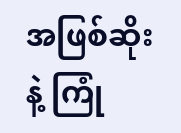အဖြစ်ဆိုးနဲ့ ကြုံ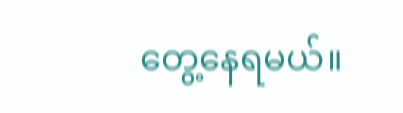တွေ့နေရမယ်။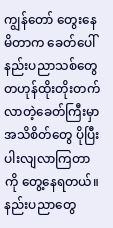ကျွန်တော် တွေးနေမိတာက ခေတ်ပေါ်နည်းပညာသစ်တွေ တဟုန်ထိုးတိုးတက်လာတဲ့ခေတ်ကြီးမှာ အသိစိတ်တွေ ပိုပြီးပါးလျလာကြတာကို တွေ့နေရတယ်။ နည်းပညာတွေ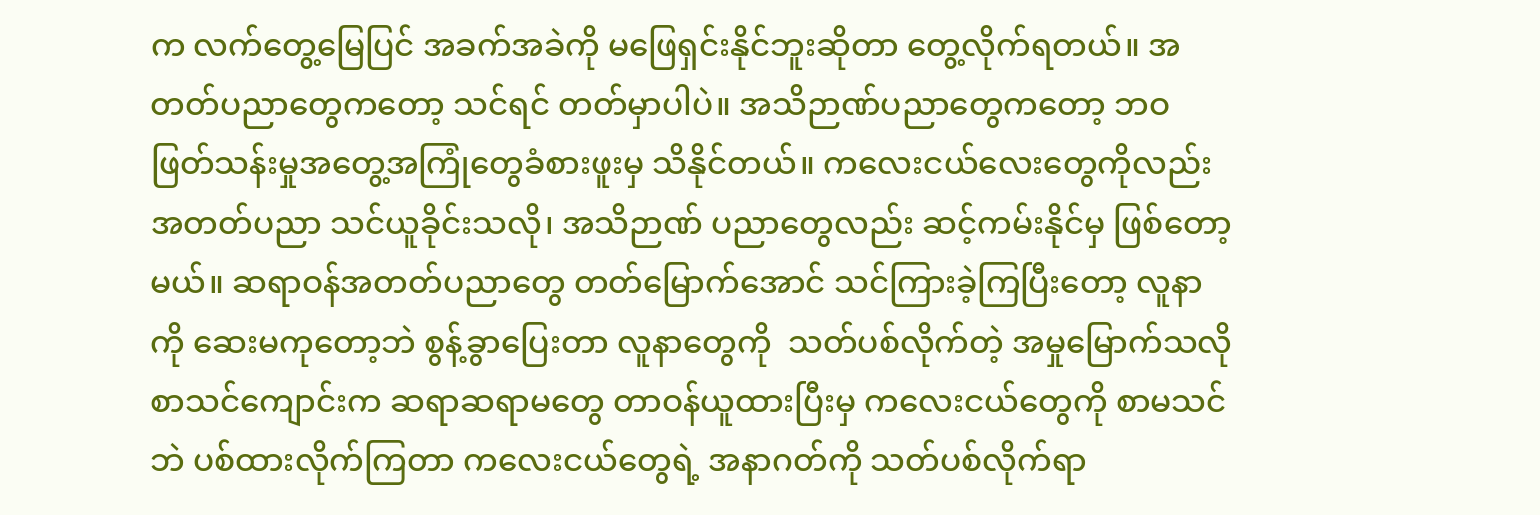က လက်တွေ့မြေပြင် အခက်အခဲကို မဖြေရှင်းနိုင်ဘူးဆိုတာ တွေ့လိုက်ရတယ်။ အတတ်ပညာတွေကတော့ သင်ရင် တတ်မှာပါပဲ။ အသိဉာဏ်ပညာတွေကတော့ ဘဝဖြတ်သန်းမှုအတွေ့အကြုံတွေခံစားဖူးမှ သိနိုင်တယ်။ ကလေးငယ်လေးတွေကိုလည်း အတတ်ပညာ သင်ယူခိုင်းသလို၊ အသိဉာဏ် ပညာတွေလည်း ဆင့်ကမ်းနိုင်မှ ဖြစ်တော့မယ်။ ဆရာဝန်အတတ်ပညာတွေ တတ်မြောက်အောင် သင်ကြားခဲ့ကြပြီးတော့ လူနာကို ဆေးမကုတော့ဘဲ စွန့်ခွာပြေးတာ လူနာတွေကို  သတ်ပစ်လိုက်တဲ့ အမှုမြောက်သလို စာသင်ကျောင်းက ဆရာဆရာမတွေ တာဝန်ယူထားပြီးမှ ကလေးငယ်တွေကို စာမသင်ဘဲ ပစ်ထားလိုက်ကြတာ ကလေးငယ်တွေရဲ့ အနာဂတ်ကို သတ်ပစ်လိုက်ရာ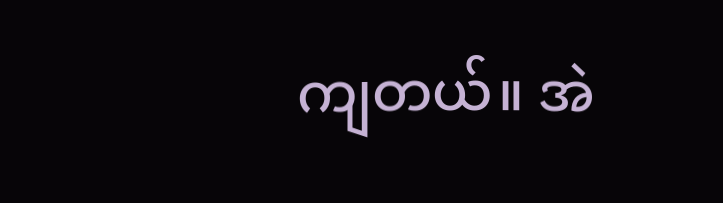ကျတယ်။ အဲ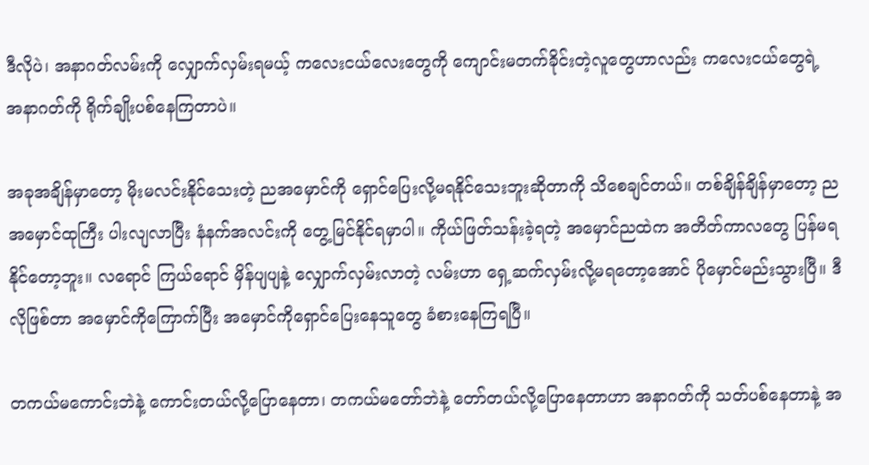ဒီလိုပဲ၊ အနာဂတ်လမ်းကို လျှောက်လှမ်းရမယ့် ကလေးငယ်လေးတွေကို ကျောင်းမတက်ခိုင်းတဲ့လူတွေဟာလည်း ကလေးငယ်တွေရဲ့ အနာဂတ်ကို ရိုက်ချိုးပစ်နေကြတာပဲ။

အခုအချိန်မှာတော့ မိုးမလင်းနိုင်သေးတဲ့ ညအမှောင်ကို ရှောင်ပြေးလို့မရနိုင်သေးဘူးဆိုတာကို သိစေချင်တယ်။ တစ်ချိန်ချိန်မှာတော့ ညအမှောင်ထုကြီး ပါးလျလာပြီး နံနက်အလင်းကို တွေ့မြင်နိုင်ရမှာပါ။ ကိုယ်ဖြတ်သန်းခဲ့ရတဲ့ အမှောင်ညထဲက အတိတ်ကာလတွေ ပြန်မရနိုင်တော့ဘူး။ လရောင် ကြယ်ရောင် မှိန်ပျပျနဲ့ လျှောက်လှမ်းလာတဲ့ လမ်းဟာ ရှေ့ဆက်လှမ်းလို့မရတော့အောင် ပိုမှောင်မည်းသွားပြီ။ ဒီလိုဖြစ်တာ အမှောင်ကိုကြောက်ပြီး အမှောင်ကိုရှောင်ပြေးနေသူတွေ ခံစားနေကြရပြီ။

တကယ်မကောင်းဘဲနဲ့ ကောင်းတယ်လို့ပြောနေတာ၊ တကယ်မတော်ဘဲနဲ့ တော်တယ်လို့ပြောနေတာဟာ အနာဂတ်ကို သတ်ပစ်နေတာနဲ့ အ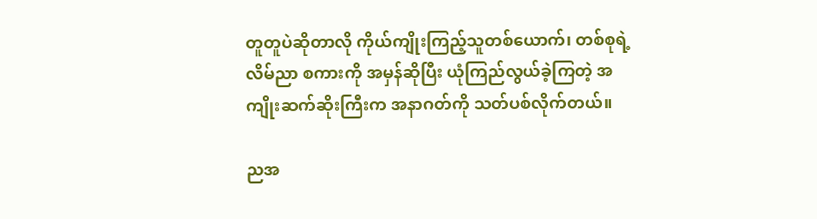တူတူပဲဆိုတာလို ကိုယ်ကျိုးကြည့်သူတစ်ယောက်၊ တစ်စုရဲ့လိမ်ညာ စကားကို အမှန်ဆိုပြီး ယုံကြည်လွယ်ခဲ့ကြတဲ့ အကျိုးဆက်ဆိုးကြီးက အနာဂတ်ကို သတ်ပစ်လိုက်တယ်။

ညအ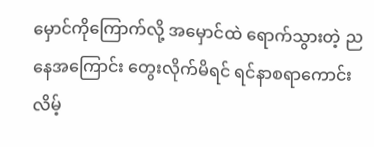မှောင်ကိုကြောက်လို့ အမှောင်ထဲ ရောက်သွားတဲ့ ညနေအကြောင်း တွေးလိုက်မိရင် ရင်နာစရာကောင်းလိမ့်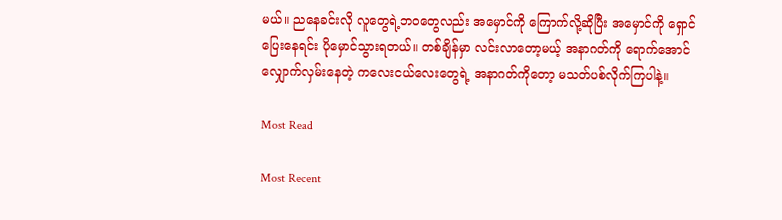မယ်။ ညနေခင်းလို လူတွေရဲ့ဘဝတွေလည်း အမှောင်ကို ကြောက်လို့ဆိုပြီး အမှောင်ကို ရှောင်ပြေးနေရင်း ပိုမှောင်သွားရတယ်။ တစ်ချိန်မှာ လင်းလာတော့မယ့် အနာဂတ်ကို ရောက်အောင် လျှောက်လှမ်းနေတဲ့ ကလေးငယ်လေးတွေရဲ့ အနာဂတ်ကိုတော့ မသတ်ပစ်လိုက်ကြပါနဲ့။

Most Read

Most Recent